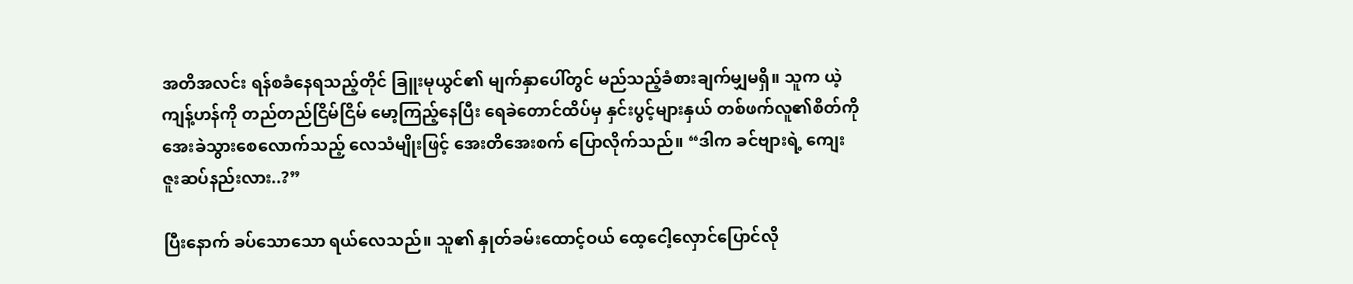အတိအလင်း ရန်စခံနေရသည့်တိုင် ခြူးမုယွင်၏ မျက်နှာပေါ်တွင် မည်သည့်ခံစားချက်မျှမရှိ။ သူက ယဲ့ကျန့်ဟန်ကို တည်တည်ငြိမ်ငြိမ် မော့ကြည့်နေပြီး ရေခဲတောင်ထိပ်မှ နှင်းပွင့်များနှယ် တစ်ဖက်လူ၏စိတ်ကို အေးခဲသွား‌စေလောက်သည့် လေသံမျိုးဖြင့် အေးတိအေးစက် ပြောလိုက်သည်။ “ဒါက ခင်ဗျားရဲ့ ကျေးဇူးဆပ်နည်းလား..?”

ပြီးနောက် ခပ်သောသော ရယ်လေသည်။ သူ၏ နှုတ်ခမ်းထောင့်ဝယ် ထေ့ငေါ့လှောင်ပြောင်လို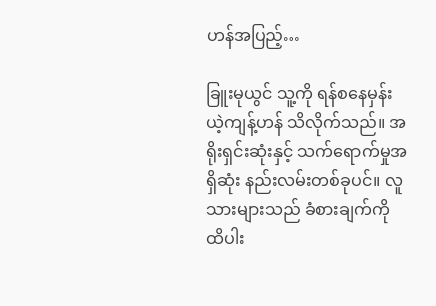ဟန်အပြည့်…

ခြူးမုယွင် သူ့ကို ရန်စနေမှန်း ယဲ့ကျန့်ဟန် သိလိုက်သည်။ အရိုးရှင်းဆုံးနှင့် သက်ရောက်မှုအရှိဆုံး နည်းလမ်းတစ်ခုပင်။ လူသားများသည် ခံစားချက်ကို ထိပါး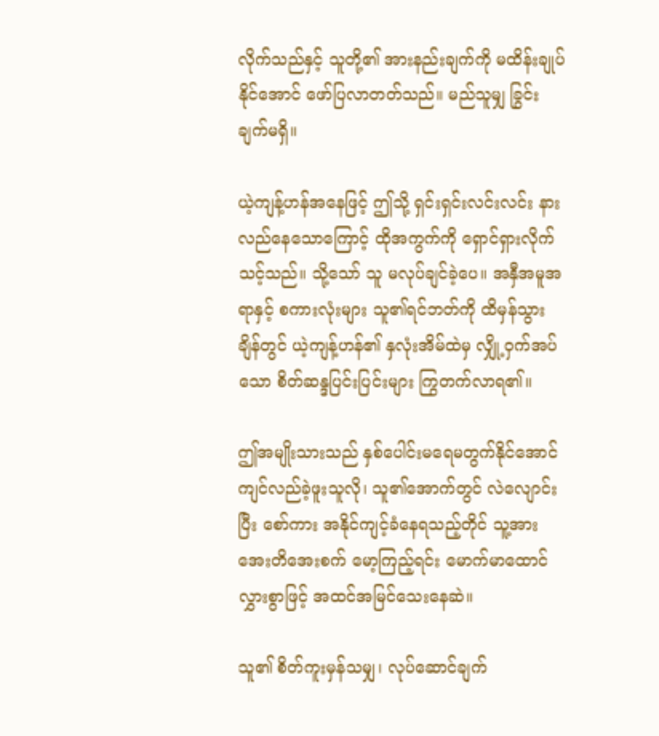လိုက်သည်နှင့် သူတို့၏ အားနည်းချက်ကို မထိန်းချုပ်နိုင်အောင် ဖော်ပြလာတတ်သည်။ မည်သူမျှ ခြွင်းချက်မရှိ။

ယဲ့ကျန့်ဟန်အနေဖြင့် ဤသို့ ရှင်းရှင်းလင်းလင်း နားလည်နေသောကြောင့် ထိုအကွက်ကို ရှောင်ရှားလိုက်သင့်သည်။ သို့သော် သူ မလုပ်ချင်ခဲ့ပေ။ အနှီအမူအရာနှင့် စကားလုံးများ သူ၏ရင်ဘတ်ကို ထိမှန်သွားချိန်တွင် ယဲ့ကျန့်ဟန်၏ နှလုံးအိမ်ထဲမှ လျှို့ဝှက်အပ်သော စိတ်ဆန္ဒပြင်းပြင်းများ ကြွတက်လာရ၏။

ဤအမျိုးသားသည် နှစ်ပေါင်းမရေမတွက်နိုင်အောင် ကျင်လည်ခဲ့ဖူးသူလို၊ သူ၏အောက်တွင် လဲလျောင်းပြီး စော်ကား အနိုင်ကျင့်ခံနေရသည့်တိုင် သူ့အား အေးတိအေးစက် မော့ကြည့်ရင်း မောက်မာထောင်လွှားစွာဖြင့် အထင်အမြင်သေးနေဆဲ။

သူ၏ စိတ်ကူးမှန်သမျှ၊ လုပ်ဆောင်ချက်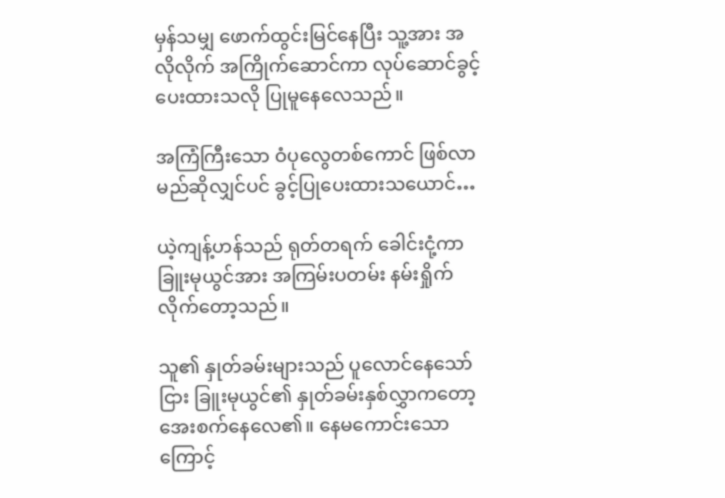မှန်သမျှ ဖောက်ထွင်းမြင်နေပြီး သူ့အား အလိုလိုက် အကြိုက်ဆောင်ကာ လုပ်ဆောင်ခွင့် ပေးထားသလို ပြုမူနေလေသည်။

အကြံကြီးသော ဝံပုလွေတစ်ကောင် ဖြစ်လာမည်ဆိုလျှင်ပင် ခွင့်ပြုပေးထားသယောင်…

ယဲ့ကျန့်ဟန်သည် ရုတ်တရက် ခေါင်းငုံ့ကာ ခြူးမုယွင်အား အကြမ်းပတမ်း နမ်းရှိုက်လိုက်တော့သည်။

သူ၏ နှုတ်ခမ်းများသည် ပူလောင်နေသော်ငြား ခြူးမုယွင်၏ နှုတ်ခမ်းနှစ်လွှာကတော့ အေးစက်နေလေ၏။ နေမကောင်းသောကြောင့်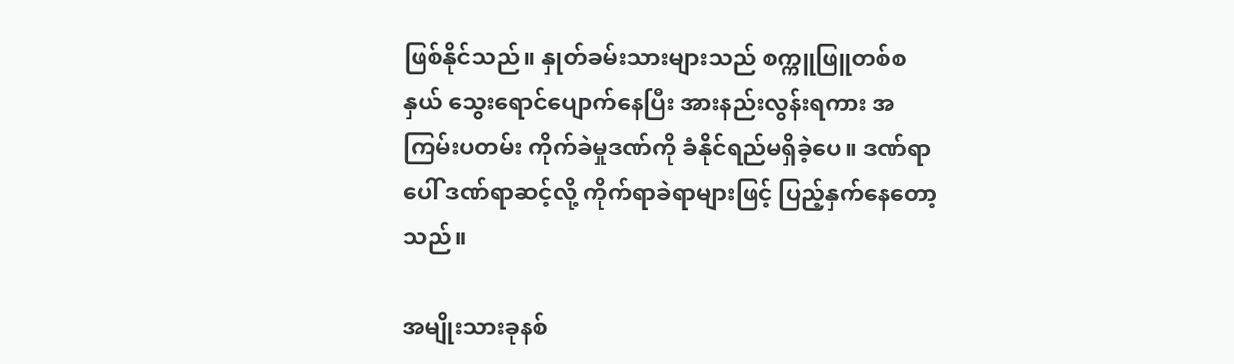ဖြစ်နိုင်သည်။ နှုတ်ခမ်းသားများသည် စက္ကူဖြူတစ်စနှယ် သွေးရောင်ပျောက်နေပြီး အားနည်းလွန်းရကား အကြမ်းပတမ်း ကိုက်ခဲမှုဒဏ်ကို ခံနိုင်ရည်မရှိခဲ့ပေ။ ဒဏ်ရာပေါ် ဒဏ်ရာဆင့်လို့ ကိုက်ရာခဲရာများဖြင့် ပြည့်နှက်နေတော့သည်။

အမျိုးသားခုနစ်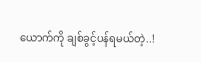ယောက်ကို ချစ်ခွင့်ပန်ရမယ်တဲ့..!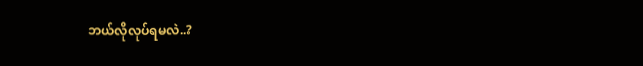ဘယ်လိုလုပ်ရမလဲ..?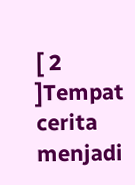[ 2 ]Tempat cerita menjadi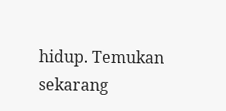hidup. Temukan sekarang